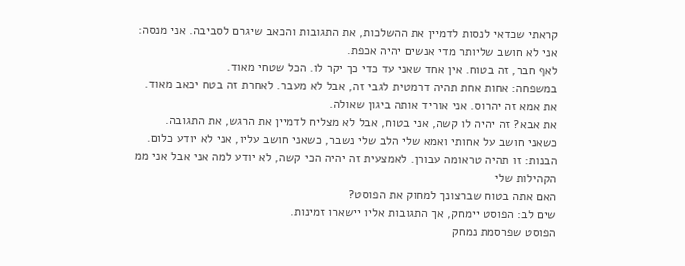קראתי שכדאי לנסות לדמיין את ההשלכות, את התגובות והכאב שיגרם לסביבה. אני מנסה:
אני לא חושב שליותר מדי אנשים יהיה אכפת.
לאף חבר, זה בטוח. אין אחד שאני עד כדי כך יקר לו. הכל שטחי מאוד.
במשפחה: אחות אחת תהיה דרמטית לגבי זה, אבל לא מעבר. לאחרת זה בטח יכאב מאוד.
את אמא זה יהרוס. אני אוריד אותה ביגון שאולה.
את אבא? זה יהיה לו קשה, אני בטוח, אבל לא מצליח לדמיין את הרגש, את התגובה. כשאני חושב על אחותי ואמא שלי הלב שלי נשבר, כשאני חושב עליו, אני לא יודע כלום.
הבנות: זו תהיה טראומה עבורן. לאמצעית זה יהיה הכי קשה, לא יודע למה אני אבל אני ממ
הקהילות שלי
האם אתה בטוח שברצונך למחוק את הפוסט?
שים לב: הפוסט יימחק, אך התגובות אליו יישארו זמינות.
הפוסט שפרסמת נמחק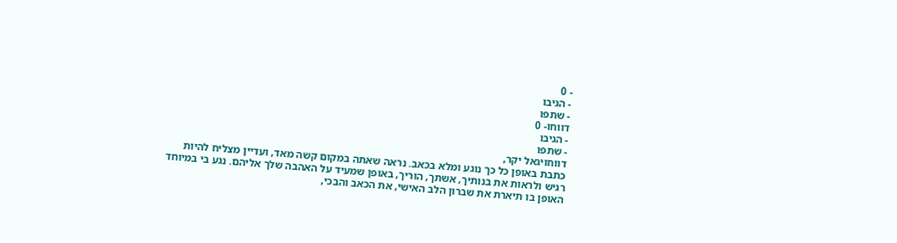- 0
- הגיבו
- שתפו
דווחו- 0
- הגיבו
- שתפו
דווחויגאל יקר,
כתבת באופן כל כך נוגע ומלא בכאב. נראה שאתה במקום קשה מאד, ועדיין מצליח להיות רגיש ולראות את בנותיך, אשתך, הוריך, באופן שמעיד על האהבה שלך אליהם. נגע בי במיוחד האופן בו תיארת את שברון הלב האישי, את הכאב והבכי,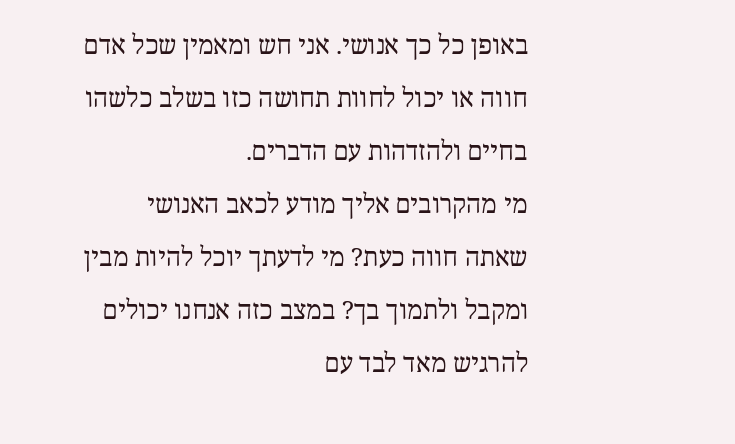באופן כל כך אנושי. אני חש ומאמין שכל אדם חווה או יכול לחוות תחושה כזו בשלב כלשהו בחיים ולהזדהות עם הדברים.
מי מהקרובים אליך מודע לכאב האנושי שאתה חווה כעת? מי לדעתך יוכל להיות מבין ומקבל ולתמוך בך? במצב כזה אנחנו יכולים להרגיש מאד לבד עם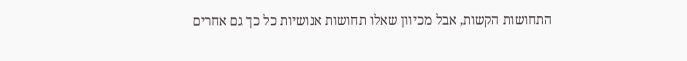התחושות הקשות, אבל מכיוון שאלו תחושות אנושיות כל כך גם אחרים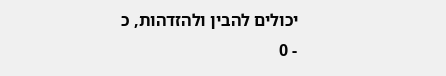יכולים להבין ולהזדהות, כ
- 0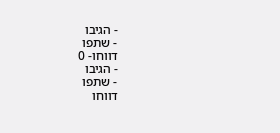- הגיבו
- שתפו
דווחו- 0
- הגיבו
- שתפו
דווחו